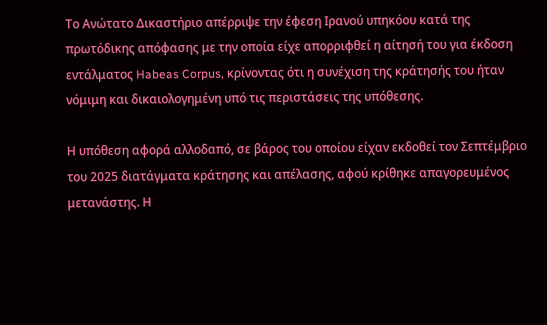Το Ανώτατο Δικαστήριο απέρριψε την έφεση Ιρανού υπηκόου κατά της πρωτόδικης απόφασης με την οποία είχε απορριφθεί η αίτησή του για έκδοση εντάλματος Habeas Corpus, κρίνοντας ότι η συνέχιση της κράτησής του ήταν νόμιμη και δικαιολογημένη υπό τις περιστάσεις της υπόθεσης.

Η υπόθεση αφορά αλλοδαπό, σε βάρος του οποίου είχαν εκδοθεί τον Σεπτέμβριο του 2025 διατάγματα κράτησης και απέλασης, αφού κρίθηκε απαγορευμένος μετανάστης. Η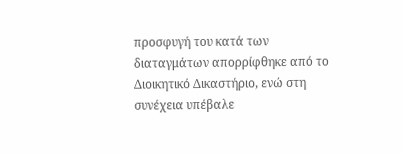προσφυγή του κατά των διαταγμάτων απορρίφθηκε από το Διοικητικό Δικαστήριο, ενώ στη συνέχεια υπέβαλε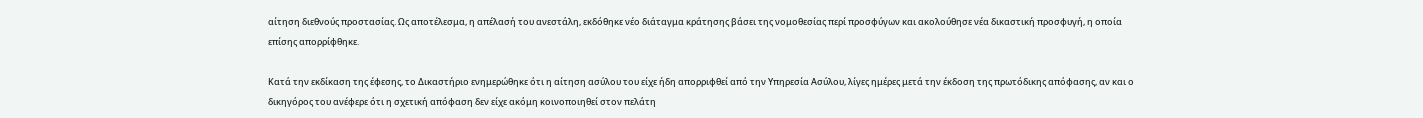αίτηση διεθνούς προστασίας. Ως αποτέλεσμα, η απέλασή του ανεστάλη, εκδόθηκε νέο διάταγμα κράτησης βάσει της νομοθεσίας περί προσφύγων και ακολούθησε νέα δικαστική προσφυγή, η οποία επίσης απορρίφθηκε.

Κατά την εκδίκαση της έφεσης, το Δικαστήριο ενημερώθηκε ότι η αίτηση ασύλου του είχε ήδη απορριφθεί από την Υπηρεσία Ασύλου, λίγες ημέρες μετά την έκδοση της πρωτόδικης απόφασης, αν και ο δικηγόρος του ανέφερε ότι η σχετική απόφαση δεν είχε ακόμη κοινοποιηθεί στον πελάτη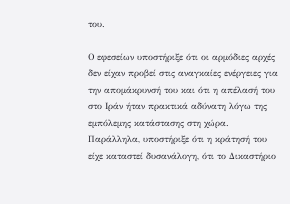του.

Ο εφεσείων υποστήριξε ότι οι αρμόδιες αρχές δεν είχαν προβεί στις αναγκαίες ενέργειες για την απομάκρυνσή του και ότι η απέλασή του στο Ιράν ήταν πρακτικά αδύνατη λόγω της εμπόλεμης κατάστασης στη χώρα. Παράλληλα, υποστήριξε ότι η κράτησή του είχε καταστεί δυσανάλογη, ότι το Δικαστήριο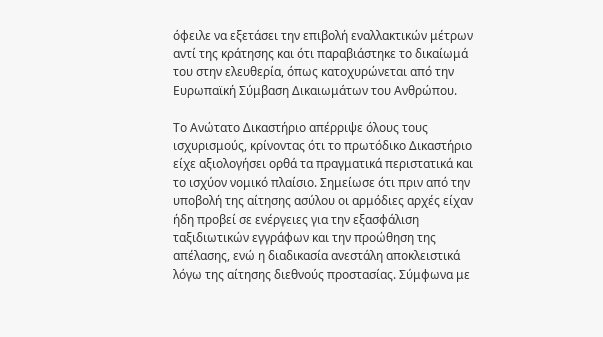όφειλε να εξετάσει την επιβολή εναλλακτικών μέτρων αντί της κράτησης και ότι παραβιάστηκε το δικαίωμά του στην ελευθερία, όπως κατοχυρώνεται από την Ευρωπαϊκή Σύμβαση Δικαιωμάτων του Ανθρώπου.

Το Ανώτατο Δικαστήριο απέρριψε όλους τους ισχυρισμούς, κρίνοντας ότι το πρωτόδικο Δικαστήριο είχε αξιολογήσει ορθά τα πραγματικά περιστατικά και το ισχύον νομικό πλαίσιο. Σημείωσε ότι πριν από την υποβολή της αίτησης ασύλου οι αρμόδιες αρχές είχαν ήδη προβεί σε ενέργειες για την εξασφάλιση ταξιδιωτικών εγγράφων και την προώθηση της απέλασης, ενώ η διαδικασία ανεστάλη αποκλειστικά λόγω της αίτησης διεθνούς προστασίας. Σύμφωνα με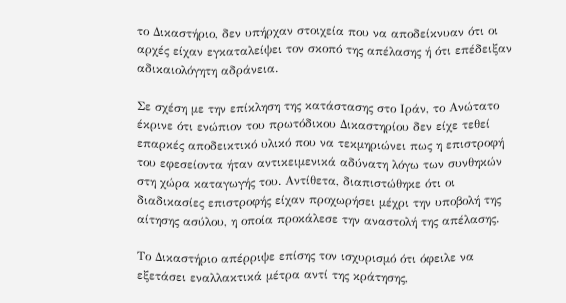το Δικαστήριο, δεν υπήρχαν στοιχεία που να αποδείκνυαν ότι οι αρχές είχαν εγκαταλείψει τον σκοπό της απέλασης ή ότι επέδειξαν αδικαιολόγητη αδράνεια.

Σε σχέση με την επίκληση της κατάστασης στο Ιράν, το Ανώτατο έκρινε ότι ενώπιον του πρωτόδικου Δικαστηρίου δεν είχε τεθεί επαρκές αποδεικτικό υλικό που να τεκμηριώνει πως η επιστροφή του εφεσείοντα ήταν αντικειμενικά αδύνατη λόγω των συνθηκών στη χώρα καταγωγής του. Αντίθετα, διαπιστώθηκε ότι οι διαδικασίες επιστροφής είχαν προχωρήσει μέχρι την υποβολή της αίτησης ασύλου, η οποία προκάλεσε την αναστολή της απέλασης.

Το Δικαστήριο απέρριψε επίσης τον ισχυρισμό ότι όφειλε να εξετάσει εναλλακτικά μέτρα αντί της κράτησης,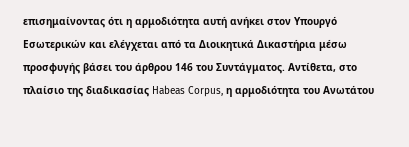επισημαίνοντας ότι η αρμοδιότητα αυτή ανήκει στον Υπουργό Εσωτερικών και ελέγχεται από τα Διοικητικά Δικαστήρια μέσω προσφυγής βάσει του άρθρου 146 του Συντάγματος. Αντίθετα, στο πλαίσιο της διαδικασίας Habeas Corpus, η αρμοδιότητα του Ανωτάτου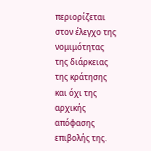περιορίζεται στον έλεγχο της νομιμότητας της διάρκειας της κράτησης και όχι της αρχικής απόφασης επιβολής της.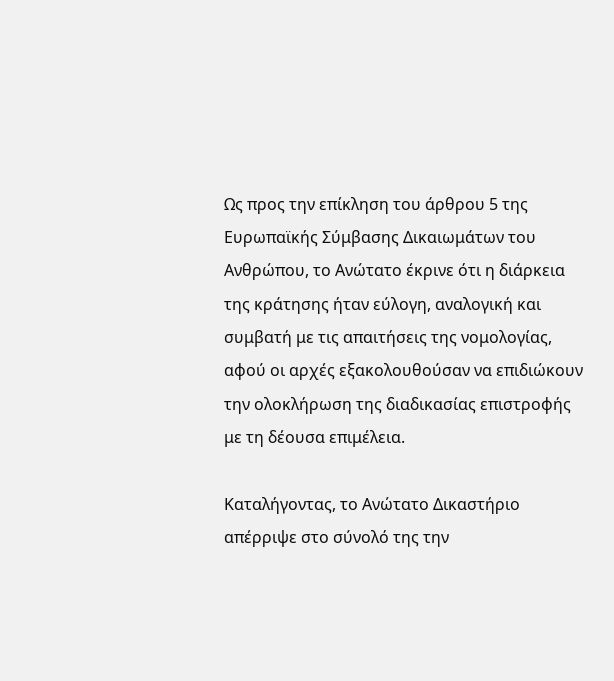Ως προς την επίκληση του άρθρου 5 της Ευρωπαϊκής Σύμβασης Δικαιωμάτων του Ανθρώπου, το Ανώτατο έκρινε ότι η διάρκεια της κράτησης ήταν εύλογη, αναλογική και συμβατή με τις απαιτήσεις της νομολογίας, αφού οι αρχές εξακολουθούσαν να επιδιώκουν την ολοκλήρωση της διαδικασίας επιστροφής με τη δέουσα επιμέλεια.

Καταλήγοντας, το Ανώτατο Δικαστήριο απέρριψε στο σύνολό της την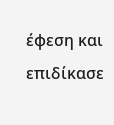έφεση και επιδίκασε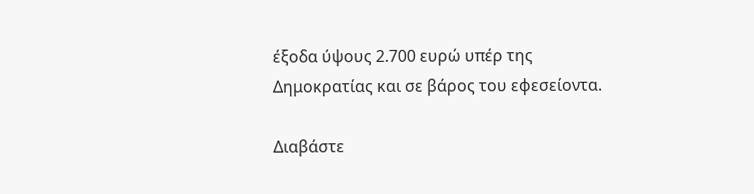έξοδα ύψους 2.700 ευρώ υπέρ της Δημοκρατίας και σε βάρος του εφεσείοντα.

Διαβάστε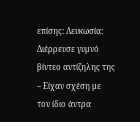επίσης: Λευκωσία: Διέρρευσε γυμνό βίντεο αντίζηλης της – Είχαν σχέση με τον ίδιο άντρα